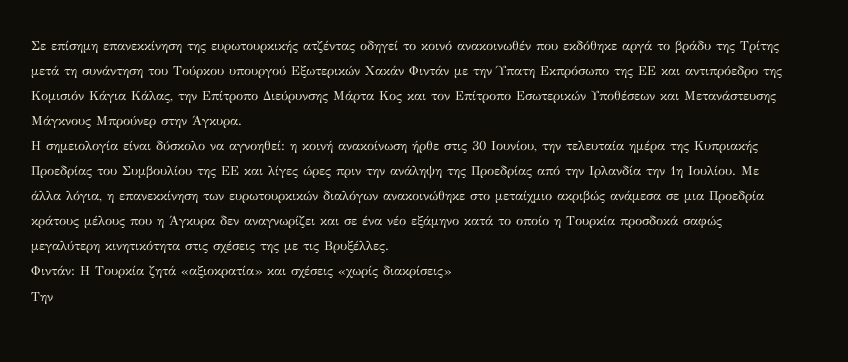Σε επίσημη επανεκκίνηση της ευρωτουρκικής ατζέντας οδηγεί το κοινό ανακοινωθέν που εκδόθηκε αργά το βράδυ της Τρίτης μετά τη συνάντηση του Τούρκου υπουργού Εξωτερικών Χακάν Φιντάν με την Ύπατη Εκπρόσωπο της ΕΕ και αντιπρόεδρο της Κομισιόν Κάγια Κάλας, την Επίτροπο Διεύρυνσης Μάρτα Κος και τον Επίτροπο Εσωτερικών Υποθέσεων και Μετανάστευσης Μάγκνους Μπρούνερ στην Άγκυρα.
Η σημειολογία είναι δύσκολο να αγνοηθεί: η κοινή ανακοίνωση ήρθε στις 30 Ιουνίου, την τελευταία ημέρα της Κυπριακής Προεδρίας του Συμβουλίου της ΕΕ και λίγες ώρες πριν την ανάληψη της Προεδρίας από την Ιρλανδία την 1η Ιουλίου. Με άλλα λόγια, η επανεκκίνηση των ευρωτουρκικών διαλόγων ανακοινώθηκε στο μεταίχμιο ακριβώς ανάμεσα σε μια Προεδρία κράτους μέλους που η Άγκυρα δεν αναγνωρίζει και σε ένα νέο εξάμηνο κατά το οποίο η Τουρκία προσδοκά σαφώς μεγαλύτερη κινητικότητα στις σχέσεις της με τις Βρυξέλλες.
Φιντάν: Η Τουρκία ζητά «αξιοκρατία» και σχέσεις «χωρίς διακρίσεις»
Την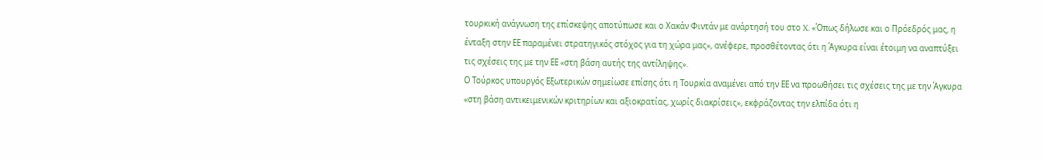τουρκική ανάγνωση της επίσκεψης αποτύπωσε και ο Χακάν Φιντάν με ανάρτησή του στο X. «Όπως δήλωσε και ο Πρόεδρός μας, η ένταξη στην ΕΕ παραμένει στρατηγικός στόχος για τη χώρα μας», ανέφερε, προσθέτοντας ότι η Άγκυρα είναι έτοιμη να αναπτύξει τις σχέσεις της με την ΕΕ «στη βάση αυτής της αντίληψης».
Ο Τούρκος υπουργός Εξωτερικών σημείωσε επίσης ότι η Τουρκία αναμένει από την ΕΕ να προωθήσει τις σχέσεις της με την Άγκυρα «στη βάση αντικειμενικών κριτηρίων και αξιοκρατίας, χωρίς διακρίσεις», εκφράζοντας την ελπίδα ότι η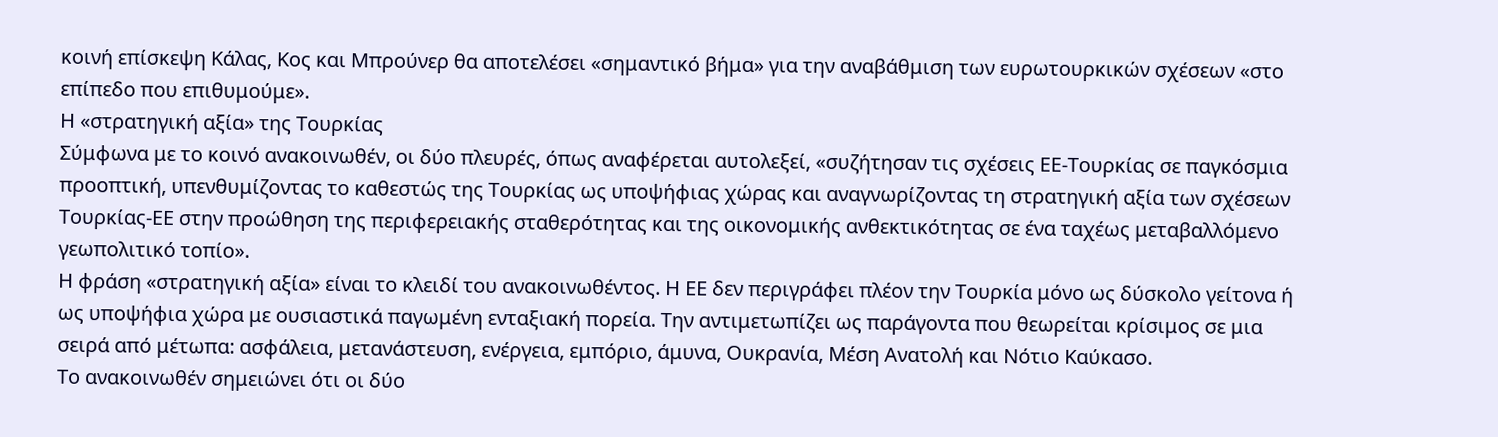κοινή επίσκεψη Κάλας, Κος και Μπρούνερ θα αποτελέσει «σημαντικό βήμα» για την αναβάθμιση των ευρωτουρκικών σχέσεων «στο επίπεδο που επιθυμούμε».
Η «στρατηγική αξία» της Τουρκίας
Σύμφωνα με το κοινό ανακοινωθέν, οι δύο πλευρές, όπως αναφέρεται αυτολεξεί, «συζήτησαν τις σχέσεις ΕΕ-Τουρκίας σε παγκόσμια προοπτική, υπενθυμίζοντας το καθεστώς της Τουρκίας ως υποψήφιας χώρας και αναγνωρίζοντας τη στρατηγική αξία των σχέσεων Τουρκίας-ΕΕ στην προώθηση της περιφερειακής σταθερότητας και της οικονομικής ανθεκτικότητας σε ένα ταχέως μεταβαλλόμενο γεωπολιτικό τοπίο».
Η φράση «στρατηγική αξία» είναι το κλειδί του ανακοινωθέντος. Η ΕΕ δεν περιγράφει πλέον την Τουρκία μόνο ως δύσκολο γείτονα ή ως υποψήφια χώρα με ουσιαστικά παγωμένη ενταξιακή πορεία. Την αντιμετωπίζει ως παράγοντα που θεωρείται κρίσιμος σε μια σειρά από μέτωπα: ασφάλεια, μετανάστευση, ενέργεια, εμπόριο, άμυνα, Ουκρανία, Μέση Ανατολή και Νότιο Καύκασο.
Το ανακοινωθέν σημειώνει ότι οι δύο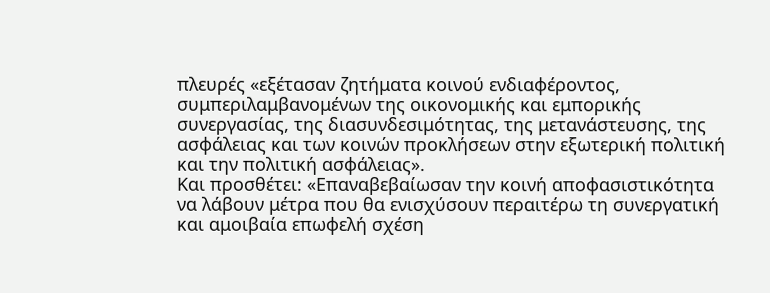πλευρές «εξέτασαν ζητήματα κοινού ενδιαφέροντος, συμπεριλαμβανομένων της οικονομικής και εμπορικής συνεργασίας, της διασυνδεσιμότητας, της μετανάστευσης, της ασφάλειας και των κοινών προκλήσεων στην εξωτερική πολιτική και την πολιτική ασφάλειας».
Και προσθέτει: «Επαναβεβαίωσαν την κοινή αποφασιστικότητα να λάβουν μέτρα που θα ενισχύσουν περαιτέρω τη συνεργατική και αμοιβαία επωφελή σχέση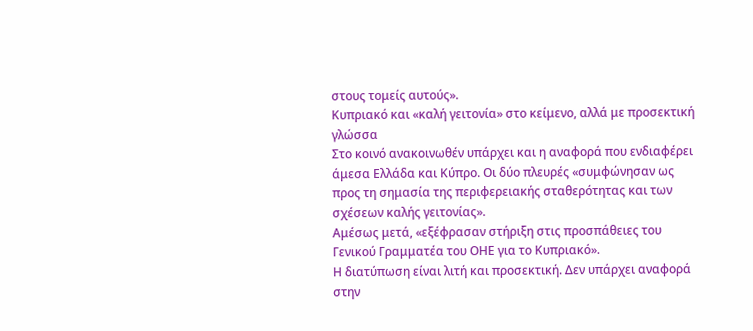στους τομείς αυτούς».
Κυπριακό και «καλή γειτονία» στο κείμενο, αλλά με προσεκτική γλώσσα
Στο κοινό ανακοινωθέν υπάρχει και η αναφορά που ενδιαφέρει άμεσα Ελλάδα και Κύπρο. Οι δύο πλευρές «συμφώνησαν ως προς τη σημασία της περιφερειακής σταθερότητας και των σχέσεων καλής γειτονίας».
Αμέσως μετά, «εξέφρασαν στήριξη στις προσπάθειες του Γενικού Γραμματέα του ΟΗΕ για το Κυπριακό».
Η διατύπωση είναι λιτή και προσεκτική. Δεν υπάρχει αναφορά στην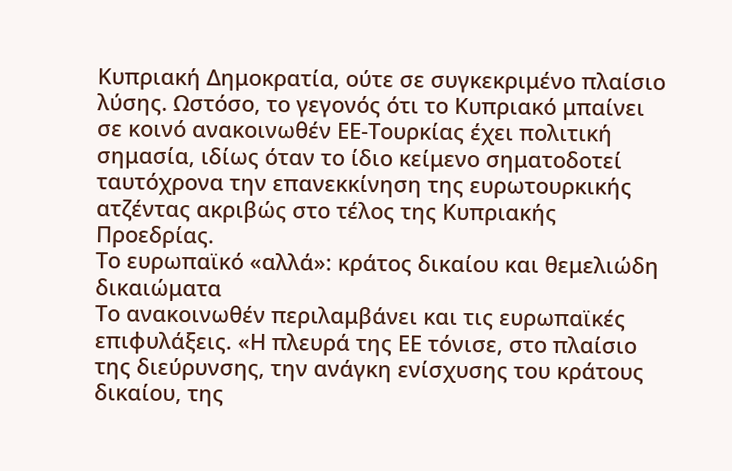Κυπριακή Δημοκρατία, ούτε σε συγκεκριμένο πλαίσιο λύσης. Ωστόσο, το γεγονός ότι το Κυπριακό μπαίνει σε κοινό ανακοινωθέν ΕΕ-Τουρκίας έχει πολιτική σημασία, ιδίως όταν το ίδιο κείμενο σηματοδοτεί ταυτόχρονα την επανεκκίνηση της ευρωτουρκικής ατζέντας ακριβώς στο τέλος της Κυπριακής Προεδρίας.
Το ευρωπαϊκό «αλλά»: κράτος δικαίου και θεμελιώδη δικαιώματα
Το ανακοινωθέν περιλαμβάνει και τις ευρωπαϊκές επιφυλάξεις. «Η πλευρά της ΕΕ τόνισε, στο πλαίσιο της διεύρυνσης, την ανάγκη ενίσχυσης του κράτους δικαίου, της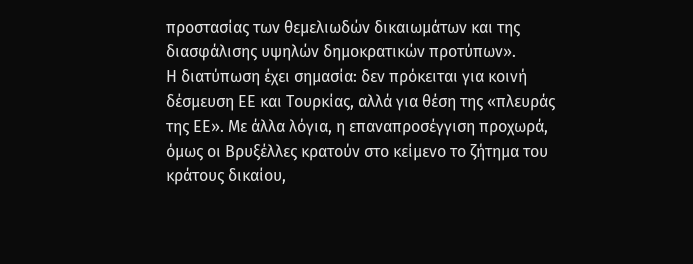προστασίας των θεμελιωδών δικαιωμάτων και της διασφάλισης υψηλών δημοκρατικών προτύπων».
Η διατύπωση έχει σημασία: δεν πρόκειται για κοινή δέσμευση ΕΕ και Τουρκίας, αλλά για θέση της «πλευράς της ΕΕ». Με άλλα λόγια, η επαναπροσέγγιση προχωρά, όμως οι Βρυξέλλες κρατούν στο κείμενο το ζήτημα του κράτους δικαίου,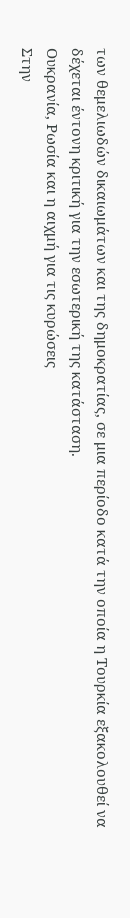των θεμελιωδών δικαιωμάτων και της δημοκρατίας, σε μια περίοδο κατά την οποία η Τουρκία εξακολουθεί να δέχεται έντονη κριτική για την εσωτερική της κατάσταση.
Ουκρανία, Ρωσία και η αιχμή για τις κυρώσεις
Στην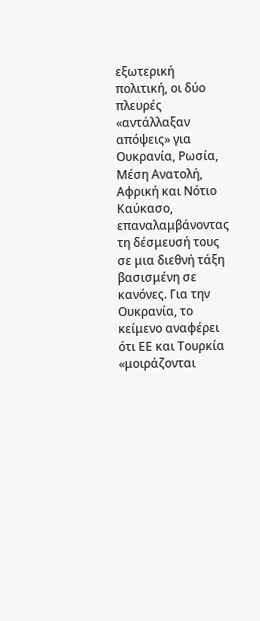εξωτερική πολιτική, οι δύο πλευρές «αντάλλαξαν απόψεις» για Ουκρανία, Ρωσία, Μέση Ανατολή, Αφρική και Νότιο Καύκασο, επαναλαμβάνοντας τη δέσμευσή τους σε μια διεθνή τάξη βασισμένη σε κανόνες. Για την Ουκρανία, το κείμενο αναφέρει ότι ΕΕ και Τουρκία «μοιράζονται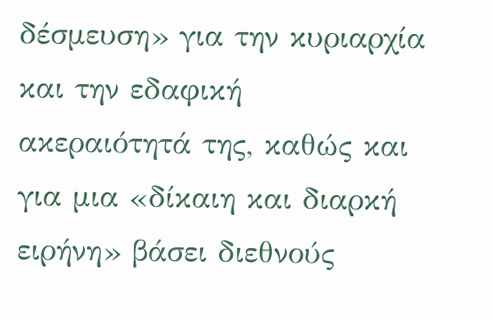δέσμευση» για την κυριαρχία και την εδαφική ακεραιότητά της, καθώς και για μια «δίκαιη και διαρκή ειρήνη» βάσει διεθνούς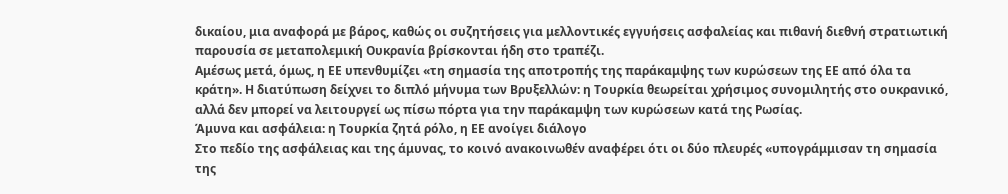δικαίου, μια αναφορά με βάρος, καθώς οι συζητήσεις για μελλοντικές εγγυήσεις ασφαλείας και πιθανή διεθνή στρατιωτική παρουσία σε μεταπολεμική Ουκρανία βρίσκονται ήδη στο τραπέζι.
Αμέσως μετά, όμως, η ΕΕ υπενθυμίζει «τη σημασία της αποτροπής της παράκαμψης των κυρώσεων της ΕΕ από όλα τα κράτη». Η διατύπωση δείχνει το διπλό μήνυμα των Βρυξελλών: η Τουρκία θεωρείται χρήσιμος συνομιλητής στο ουκρανικό, αλλά δεν μπορεί να λειτουργεί ως πίσω πόρτα για την παράκαμψη των κυρώσεων κατά της Ρωσίας.
Άμυνα και ασφάλεια: η Τουρκία ζητά ρόλο, η ΕΕ ανοίγει διάλογο
Στο πεδίο της ασφάλειας και της άμυνας, το κοινό ανακοινωθέν αναφέρει ότι οι δύο πλευρές «υπογράμμισαν τη σημασία της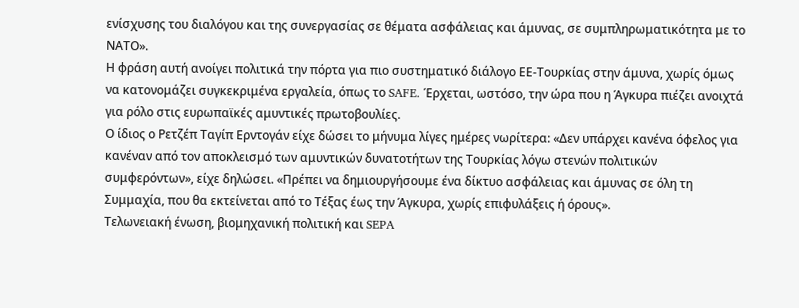ενίσχυσης του διαλόγου και της συνεργασίας σε θέματα ασφάλειας και άμυνας, σε συμπληρωματικότητα με το ΝΑΤΟ».
Η φράση αυτή ανοίγει πολιτικά την πόρτα για πιο συστηματικό διάλογο ΕΕ-Τουρκίας στην άμυνα, χωρίς όμως να κατονομάζει συγκεκριμένα εργαλεία, όπως το SAFE. Έρχεται, ωστόσο, την ώρα που η Άγκυρα πιέζει ανοιχτά για ρόλο στις ευρωπαϊκές αμυντικές πρωτοβουλίες.
Ο ίδιος ο Ρετζέπ Ταγίπ Ερντογάν είχε δώσει το μήνυμα λίγες ημέρες νωρίτερα: «Δεν υπάρχει κανένα όφελος για κανέναν από τον αποκλεισμό των αμυντικών δυνατοτήτων της Τουρκίας λόγω στενών πολιτικών συμφερόντων», είχε δηλώσει. «Πρέπει να δημιουργήσουμε ένα δίκτυο ασφάλειας και άμυνας σε όλη τη Συμμαχία, που θα εκτείνεται από το Τέξας έως την Άγκυρα, χωρίς επιφυλάξεις ή όρους».
Τελωνειακή ένωση, βιομηχανική πολιτική και SEPA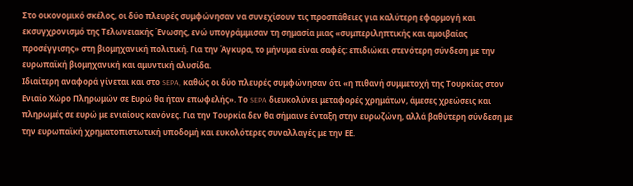Στο οικονομικό σκέλος, οι δύο πλευρές συμφώνησαν να συνεχίσουν τις προσπάθειες για καλύτερη εφαρμογή και εκσυγχρονισμό της Τελωνειακής Ένωσης, ενώ υπογράμμισαν τη σημασία μιας «συμπεριληπτικής και αμοιβαίας προσέγγισης» στη βιομηχανική πολιτική. Για την Άγκυρα, το μήνυμα είναι σαφές: επιδιώκει στενότερη σύνδεση με την ευρωπαϊκή βιομηχανική και αμυντική αλυσίδα.
Ιδιαίτερη αναφορά γίνεται και στο SEPA, καθώς οι δύο πλευρές συμφώνησαν ότι «η πιθανή συμμετοχή της Τουρκίας στον Ενιαίο Χώρο Πληρωμών σε Ευρώ θα ήταν επωφελής». Το SEPA διευκολύνει μεταφορές χρημάτων, άμεσες χρεώσεις και πληρωμές σε ευρώ με ενιαίους κανόνες. Για την Τουρκία δεν θα σήμαινε ένταξη στην ευρωζώνη, αλλά βαθύτερη σύνδεση με την ευρωπαϊκή χρηματοπιστωτική υποδομή και ευκολότερες συναλλαγές με την ΕΕ.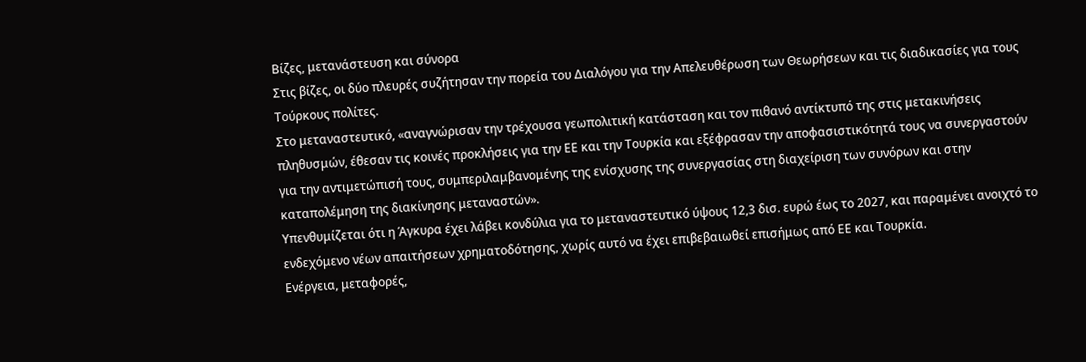Βίζες, μετανάστευση και σύνορα
Στις βίζες, οι δύο πλευρές συζήτησαν την πορεία του Διαλόγου για την Απελευθέρωση των Θεωρήσεων και τις διαδικασίες για τους Τούρκους πολίτες.
Στο μεταναστευτικό, «αναγνώρισαν την τρέχουσα γεωπολιτική κατάσταση και τον πιθανό αντίκτυπό της στις μετακινήσεις πληθυσμών, έθεσαν τις κοινές προκλήσεις για την ΕΕ και την Τουρκία και εξέφρασαν την αποφασιστικότητά τους να συνεργαστούν για την αντιμετώπισή τους, συμπεριλαμβανομένης της ενίσχυσης της συνεργασίας στη διαχείριση των συνόρων και στην καταπολέμηση της διακίνησης μεταναστών».
Υπενθυμίζεται ότι η Άγκυρα έχει λάβει κονδύλια για το μεταναστευτικό ύψους 12,3 δισ. ευρώ έως το 2027, και παραμένει ανοιχτό το ενδεχόμενο νέων απαιτήσεων χρηματοδότησης, χωρίς αυτό να έχει επιβεβαιωθεί επισήμως από ΕΕ και Τουρκία.
Ενέργεια, μεταφορές,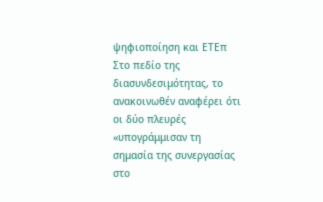ψηφιοποίηση και ΕΤΕπ
Στο πεδίο της διασυνδεσιμότητας, το ανακοινωθέν αναφέρει ότι οι δύο πλευρές «υπογράμμισαν τη σημασία της συνεργασίας στο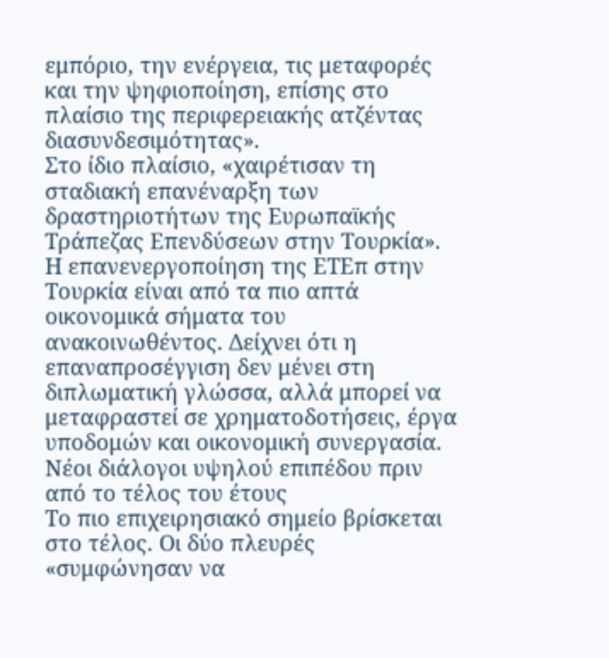εμπόριο, την ενέργεια, τις μεταφορές και την ψηφιοποίηση, επίσης στο πλαίσιο της περιφερειακής ατζέντας διασυνδεσιμότητας».
Στο ίδιο πλαίσιο, «χαιρέτισαν τη σταδιακή επανέναρξη των δραστηριοτήτων της Ευρωπαϊκής Τράπεζας Επενδύσεων στην Τουρκία».
Η επανενεργοποίηση της ΕΤΕπ στην Τουρκία είναι από τα πιο απτά οικονομικά σήματα του ανακοινωθέντος. Δείχνει ότι η επαναπροσέγγιση δεν μένει στη διπλωματική γλώσσα, αλλά μπορεί να μεταφραστεί σε χρηματοδοτήσεις, έργα υποδομών και οικονομική συνεργασία.
Νέοι διάλογοι υψηλού επιπέδου πριν από το τέλος του έτους
Το πιο επιχειρησιακό σημείο βρίσκεται στο τέλος. Οι δύο πλευρές «συμφώνησαν να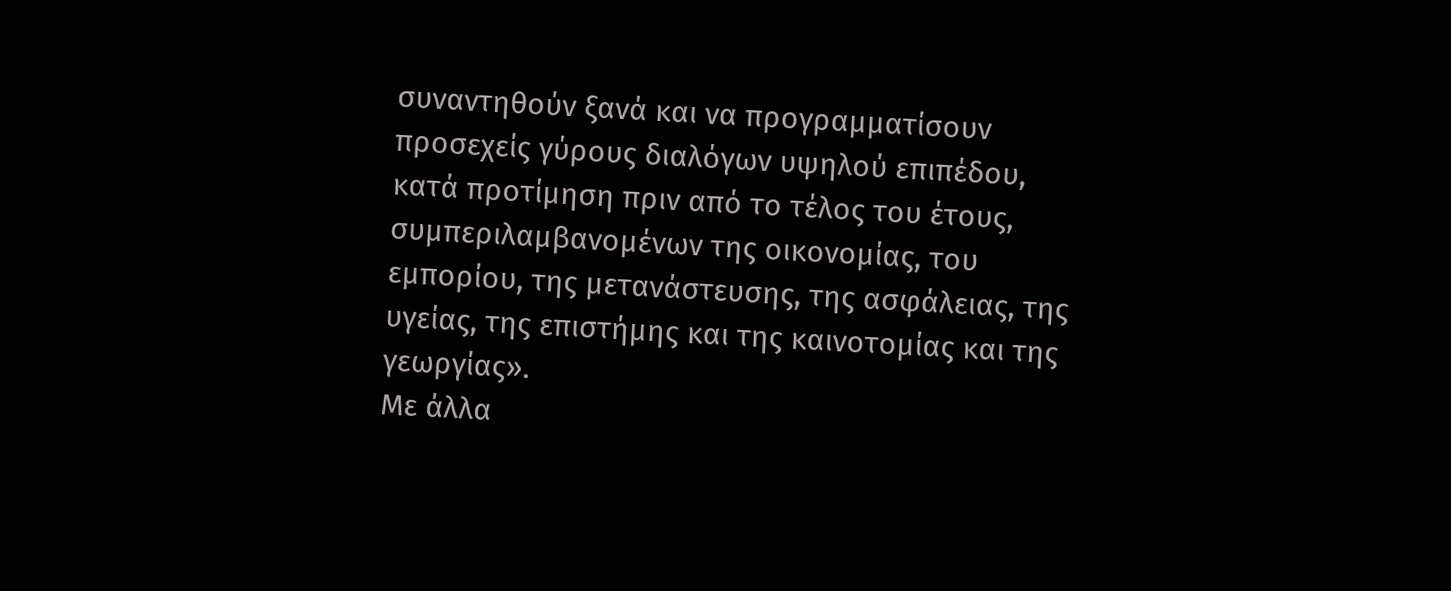συναντηθούν ξανά και να προγραμματίσουν προσεχείς γύρους διαλόγων υψηλού επιπέδου, κατά προτίμηση πριν από το τέλος του έτους, συμπεριλαμβανομένων της οικονομίας, του εμπορίου, της μετανάστευσης, της ασφάλειας, της υγείας, της επιστήμης και της καινοτομίας και της γεωργίας».
Με άλλα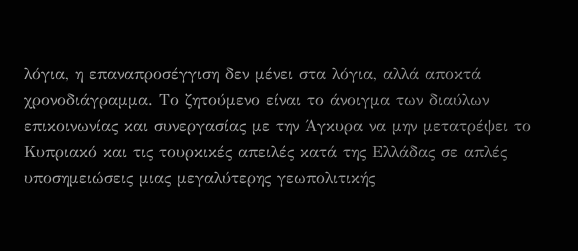λόγια, η επαναπροσέγγιση δεν μένει στα λόγια, αλλά αποκτά χρονοδιάγραμμα. Το ζητούμενο είναι το άνοιγμα των διαύλων επικοινωνίας και συνεργασίας με την Άγκυρα να μην μετατρέψει το Κυπριακό και τις τουρκικές απειλές κατά της Ελλάδας σε απλές υποσημειώσεις μιας μεγαλύτερης γεωπολιτικής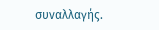συναλλαγής.